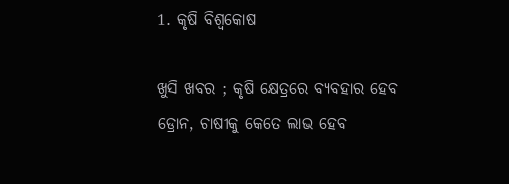1. କୃଷି ବିଶ୍ବକୋଷ

ଖୁସି ଖବର ; କୃଷି କ୍ଷେତ୍ରରେ ବ୍ୟବହାର ହେବ ଡ୍ରୋନ, ଚାଷୀକୁ କେତେ ଲାଭ ହେବ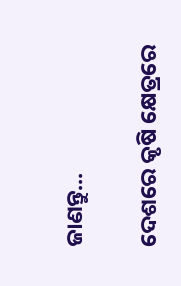ଜାଣନ୍ତୁ...

ଦେଶରେ କୃଷି କ୍ଷେତ୍ରରେ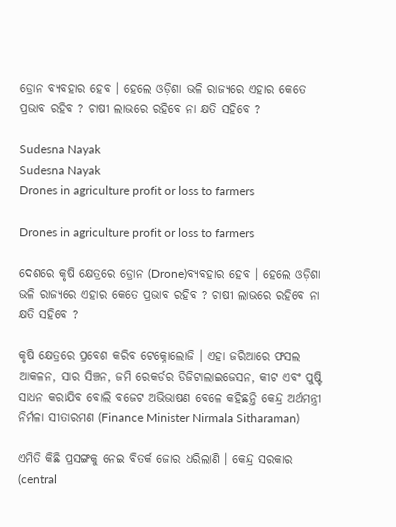ଡ୍ରୋନ ବ୍ୟବହାର ହେବ । ହେଲେ ଓଡ଼ିଶା ଭଳି ରାଜ୍ୟରେ ଏହାର କେତେ ପ୍ରଭାବ ରହିବ ? ଚାଷୀ ଲାଭରେ ରହିବେ ନା କ୍ଷତି ସହିବେ ?

Sudesna Nayak
Sudesna Nayak
Drones in agriculture profit or loss to farmers

Drones in agriculture profit or loss to farmers

ଦେଶରେ କୃଷି କ୍ଷେତ୍ରରେ ଡ୍ରୋନ (Drone)ବ୍ୟବହାର ହେବ । ହେଲେ ଓଡ଼ିଶା ଭଳି ରାଜ୍ୟରେ ଏହାର କେତେ ପ୍ରଭାବ ରହିବ ? ଚାଷୀ ଲାଭରେ ରହିବେ ନା କ୍ଷତି ସହିବେ ?

କୃଷି କ୍ଷେତ୍ରରେ ପ୍ରବେଶ କରିବ ଟେକ୍ନୋଲୋଜି । ଏହା ଜରିଆରେ ଫସଲ ଆକଳନ, ସାର ସିଞ୍ଚନ, ଜମି ରେକର୍ଡର ଡିଜିଟାଲାଇଜେସନ, କୀଟ ଏବଂ ପୁଷ୍ଟି ସାଧନ କରାଯିବ ବୋଲି ବଜେଟ ଅଭିଭାଷଣ ବେଳେ କହିଛନ୍ତି କେନ୍ଦ୍ର ଅର୍ଥମନ୍ତ୍ରୀ ନିର୍ମଳା ସୀତାରମଣ (Finance Minister Nirmala Sitharaman)

ଏମିତି କିଛି ପ୍ରସଙ୍ଗକୁ ନେଇ ବିତର୍କ ଜୋର ଧରିଲାଣି । କେନ୍ଦ୍ର ସରକାର (central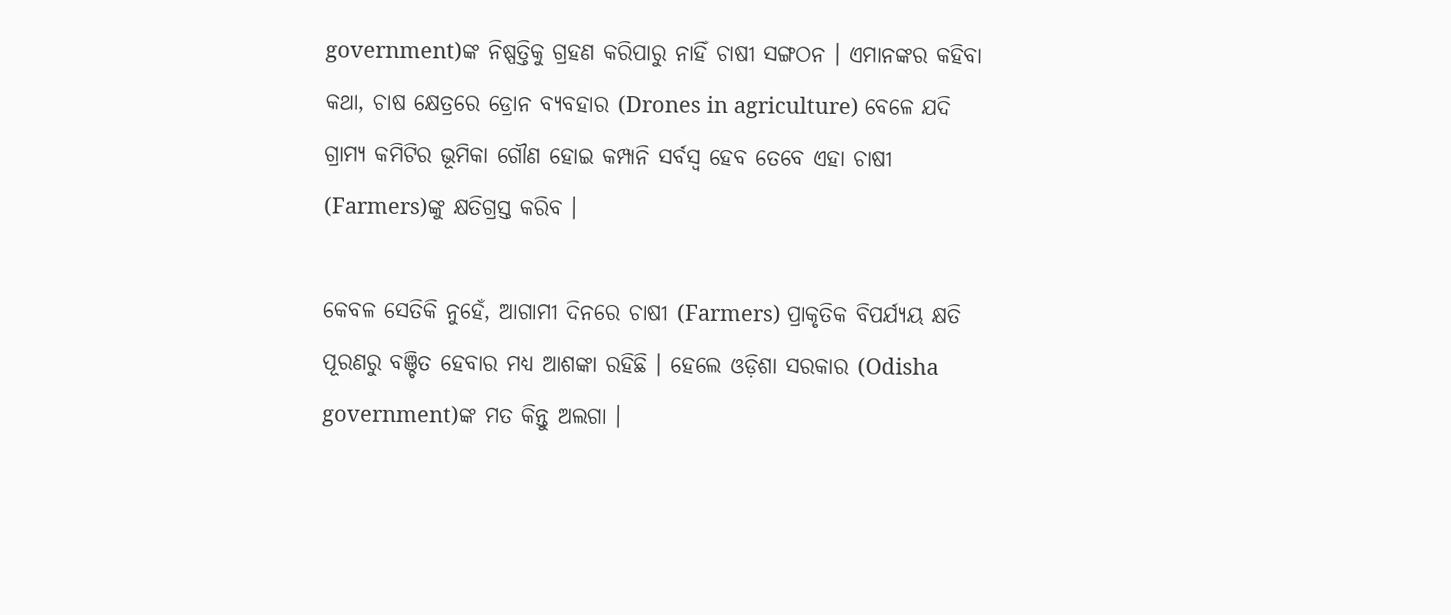government)ଙ୍କ ନିଷ୍ପତ୍ତିକୁ ଗ୍ରହଣ କରିପାରୁ ନାହିଁ ଚାଷୀ ସଙ୍ଗଠନ । ଏମାନଙ୍କର କହିବା କଥା, ଚାଷ କ୍ଷେତ୍ରରେ ଡ୍ରୋନ ବ୍ୟବହାର (Drones in agriculture) ବେଳେ ଯଦି ଗ୍ରାମ୍ୟ କମିଟିର ଭୂମିକା ଗୌଣ ହୋଇ କମ୍ପାନି ସର୍ବସ୍ବ ହେବ ତେବେ ଏହା ଚାଷୀ (Farmers)ଙ୍କୁ କ୍ଷତିଗ୍ରସ୍ତ କରିବ ।

କେବଳ ସେତିକି ନୁହେଁ, ଆଗାମୀ ଦିନରେ ଚାଷୀ (Farmers) ପ୍ରାକୃତିକ ବିପର୍ଯ୍ୟୟ କ୍ଷତି ପୂରଣରୁ ବଞ୍ଚିତ ହେବାର ମଧ୍ୟ ଆଶଙ୍କା ରହିଛି । ହେଲେ ଓଡ଼ିଶା ସରକାର (Odisha government)ଙ୍କ ମତ କିନ୍ତୁ ଅଲଗା ।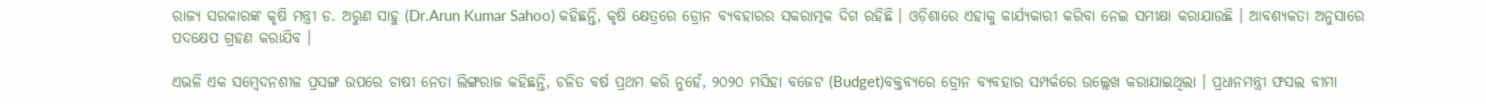ରାଜ୍ୟ ସରକାରଙ୍କ କୃଷି ମନ୍ତ୍ରୀ ଡ. ଅରୁଣ ସାହୁ (Dr.Arun Kumar Sahoo) କହିଛନ୍ତି, କୃଷି କ୍ଷେତ୍ରରେ ଡ୍ରୋନ ବ୍ୟବହାରର ସକରାତ୍ମକ ଦିଗ ରହିଛି । ଓଡ଼ିଶାରେ ଏହାକୁ କାର୍ଯ୍ୟକାରୀ କରିବା ନେଇ ସମୀକ୍ଷା କରାଯାଉଛି । ଆବଶ୍ୟକତା ଅନୁସାରେ ପଦକ୍ଷେପ ଗ୍ରହଣ କରାଯିବ ।

ଏଭଳି ଏକ ସମ୍ବେଦନଶୀଳ ପ୍ରସଙ୍ଗ ଉପରେ ଚାଷୀ ନେତା ଲିଙ୍ଗରାଜ କହିଛନ୍ତି, ଚଳିତ ବର୍ଷ ପ୍ରଥମ କରି ନୁହେଁ, ୨୦୨୦ ମସିହା ବଜେଟ (Budget)ବକ୍ତବ୍ୟରେ ଡ୍ରୋନ ବ୍ୟବହାର ସମ୍ପର୍କରେ ଉଲ୍ଲେଖ କରାଯାଇଥିଲା । ପ୍ରଧାନମନ୍ତ୍ରୀ ଫସଲ ବୀମା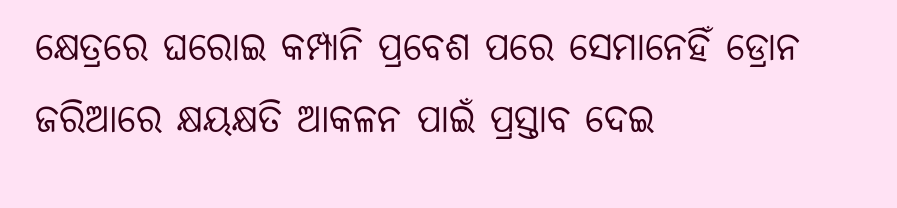କ୍ଷେତ୍ରରେ ଘରୋଇ କମ୍ପାନି ପ୍ରବେଶ ପରେ ସେମାନେହିଁ ଡ୍ରୋନ ଜରିଆରେ କ୍ଷୟକ୍ଷତି ଆକଳନ ପାଇଁ ପ୍ରସ୍ତାବ ଦେଇ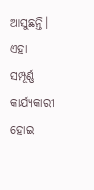ଆସୁଛନ୍ତି। ଏହା ସମ୍ପୂର୍ଣ୍ଣ କାର୍ଯ୍ୟକାରୀ ହୋଇ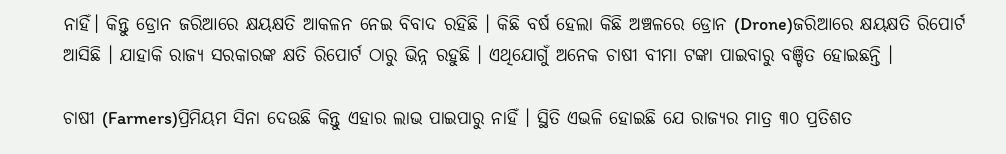ନାହିଁ। କିନ୍ତୁ ଡ୍ରୋନ ଜରିଆରେ କ୍ଷୟକ୍ଷତି ଆକଳନ ନେଇ ବିବାଦ ରହିଛି । କିଛି ବର୍ଷ ହେଲା କିଛି ଅଞ୍ଚଳରେ ଡ୍ରୋନ (Drone)ଜରିଆରେ କ୍ଷୟକ୍ଷତି ରିପୋର୍ଟ ଆସିଛି । ଯାହାକି ରାଜ୍ୟ ସରକାରଙ୍କ କ୍ଷତି ରିପୋର୍ଟ ଠାରୁ ଭିନ୍ନ ରହୁଛି । ଏଥିଯୋଗୁଁ ଅନେକ ଚାଷୀ ବୀମା ଟଙ୍କା ପାଇବାରୁ ବଞ୍ଚିତ ହୋଇଛନ୍ତି ।

ଚାଷୀ (Farmers)ପ୍ରିମିୟମ ସିନା ଦେଉଛି କିନ୍ତୁ ଏହାର ଲାଭ ପାଇପାରୁ ନାହିଁ । ସ୍ଥିତି ଏଭଳି ହୋଇଛି ଯେ ରାଜ୍ୟର ମାତ୍ର ୩୦ ପ୍ରତିଶତ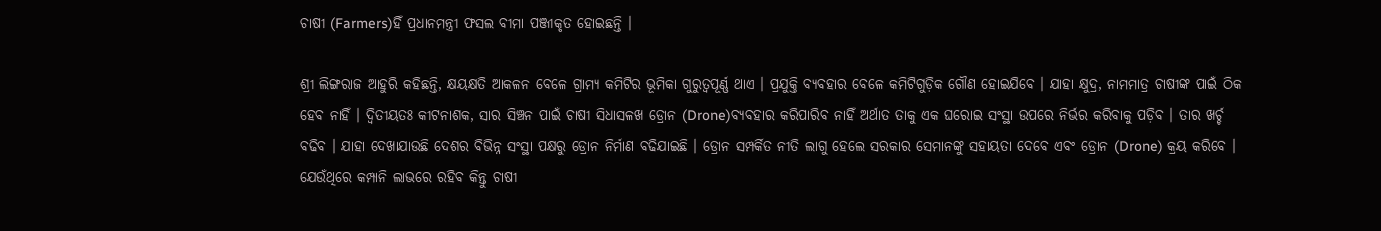ଚାଷୀ (Farmers)ହିଁ ପ୍ରଧାନମନ୍ତ୍ରୀ ଫସଲ ବୀମା ପଞ୍ଜୀକୃତ ହୋଇଛନ୍ତି ।

ଶ୍ରୀ ଲିଙ୍ଗରାଜ ଆହୁରି କହିଛନ୍ତି, କ୍ଷୟକ୍ଷତି ଆକଳନ ବେଳେ ଗ୍ରାମ୍ୟ କମିଟିର ଭୂମିକା ଗୁରୁତ୍ବପୂର୍ଣ୍ଣ ଥାଏ । ପ୍ରଯୁକ୍ତି ବ୍ୟବହାର ବେଳେ କମିଟିଗୁଡ଼ିକ ଗୌଣ ହୋଇଯିବେ । ଯାହା କ୍ଷୁଦ୍ର, ନାମମାତ୍ର ଚାଷୀଙ୍କ ପାଇଁ ଠିକ ହେବ ନାହିଁ । ଦ୍ବିତୀୟତଃ କୀଟନାଶକ, ସାର ସିଞ୍ଚନ ପାଇଁ ଚାଷୀ ସିଧାସଳଖ ଡ୍ରୋନ (Drone)ବ୍ୟବହାର କରିପାରିବ ନାହିଁ ଅର୍ଥାତ ତାକୁ ଏକ ଘରୋଇ ସଂସ୍ଥା ଉପରେ ନିର୍ଭର କରିବାକୁ ପଡ଼ିବ । ତାର ଖର୍ଚ୍ଚ ବଢିବ । ଯାହା ଦେଖାଯାଉଛି ଦେଶର ବିଭିନ୍ନ ସଂସ୍ଥା ପକ୍ଷରୁ ଡ୍ରୋନ ନିର୍ମାଣ ବଢିଯାଇଛି । ଡ୍ରୋନ ସମ୍ପର୍କିତ ନୀତି ଲାଗୁ ହେଲେ ସରକାର ସେମାନଙ୍କୁ ସହାୟତା ଦେବେ ଏବଂ ଡ୍ରୋନ (Drone) କ୍ରୟ କରିବେ । ଯେଉଁଥିରେ କମ୍ପାନି ଲାଭରେ ରହିବ କିନ୍ତୁ ଚାଷୀ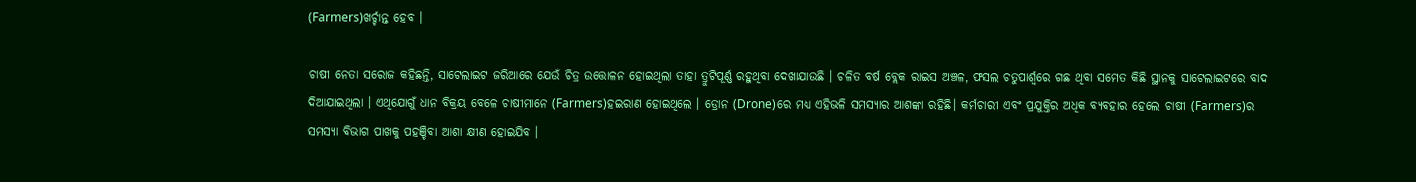(Farmers)ଖର୍ଚ୍ଚାନ୍ତ ହେବ ।

ଚାଷୀ ନେତା ସରୋଜ କହିଛନ୍ତି, ସାଟେଲାଇଟ ଜରିଆରେ ଯେଉଁ ଚିତ୍ର ଉତ୍ତୋଳନ ହୋଇଥିଲା ତାହା ତ୍ରୁଟିପୂର୍ଣ୍ଣ ରହୁଥିବା ଦେଖାଯାଉଛି । ଚଳିତ ବର୍ଷ ବ୍ଲେକ ରାଇସ ଅଞ୍ଚଳ, ଫସଲ ଚତୁପାର୍ଶ୍ବରେ ଗଛ ଥିବା ସମେତ କିଛି ସ୍ଥାନକୁ ସାଟେଲାଇଟରେ ବାଦ ଦିଆଯାଇଥିଲା । ଏଥିଯୋଗୁଁ ଧାନ ବିକ୍ରୟ ବେଳେ ଚାଷୀମାନେ (Farmers)ହଇରାଣ ହୋଇଥିଲେ । ଡ୍ରୋନ (Drone)ରେ ମଧ୍ୟ ଏହିଭଳି ସମସ୍ୟାର ଆଶଙ୍କା ରହିଛି। କର୍ମଚାରୀ ଏବଂ ପ୍ରଯୁକ୍ତିର ଅଧିକ ବ୍ୟବହାର ହେଲେ ଚାଷୀ (Farmers)ର ସମସ୍ୟା ବିଭାଗ ପାଖକୁ ପହଞ୍ଚିବା ଆଶା କ୍ଷୀଣ ହୋଇଯିବ ।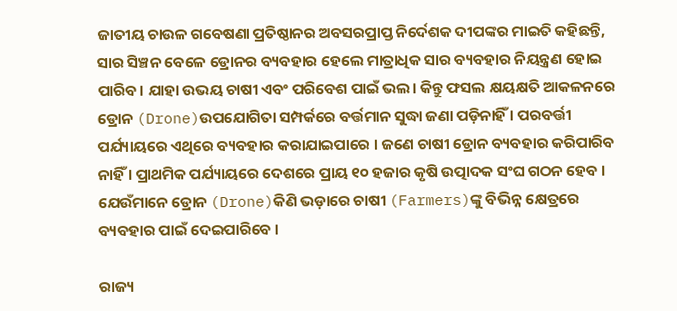ଜାତୀୟ ଚାଉଳ ଗବେଷଣା ପ୍ରତିଷ୍ଠାନର ଅବସରପ୍ରାପ୍ତ ନିର୍ଦେଶକ ଦୀପଙ୍କର ମାଇତି କହିଛନ୍ତି, ସାର ସିଞ୍ଚନ ବେଳେ ଡ୍ରୋନର ବ୍ୟବହାର ହେଲେ ମାତ୍ରାଧିକ ସାର ବ୍ୟବହାର ନିୟନ୍ତ୍ରଣ ହୋଇ ପାରିବ। ଯାହା ଉଭୟ ଚାଷୀ ଏବଂ ପରିବେଶ ପାଇଁ ଭଲ। କିନ୍ତୁ ଫସଲ କ୍ଷୟକ୍ଷତି ଆକଳନରେ ଡ୍ରୋନ (Drone)ଉପଯୋଗିତା ସମ୍ପର୍କରେ ବର୍ତ୍ତମାନ ସୁଦ୍ଧା ଜଣା ପଡ଼ିନାହିଁ । ପରବର୍ତ୍ତୀ ପର୍ଯ୍ୟାୟରେ ଏଥିରେ ବ୍ୟବହାର କରାଯାଇପାରେ । ଜଣେ ଚାଷୀ ଡ୍ରୋନ ବ୍ୟବହାର କରିପାରିବ ନାହିଁ । ପ୍ରାଥମିକ ପର୍ଯ୍ୟାୟରେ ଦେଶରେ ପ୍ରାୟ ୧୦ ହଜାର କୃଷି ଉତ୍ପାଦକ ସଂଘ ଗଠନ ହେବ । ଯେଉଁମାନେ ଡ୍ରୋନ (Drone)କିଣି ଭଡ଼ାରେ ଚାଷୀ (Farmers)ଙ୍କୁ ବିଭିନ୍ନ କ୍ଷେତ୍ରରେ ବ୍ୟବହାର ପାଇଁ ଦେଇପାରିବେ ।

ରାଜ୍ୟ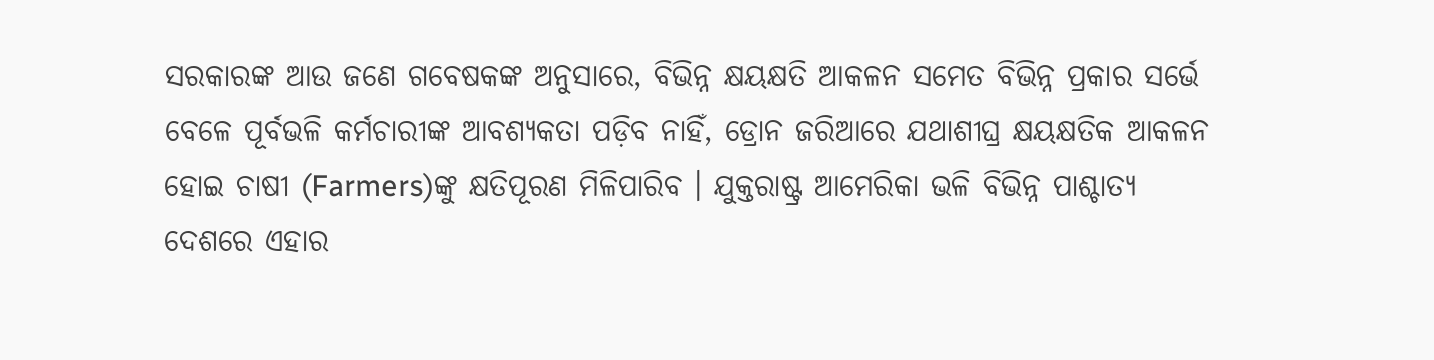ସରକାରଙ୍କ ଆଉ ଜଣେ ଗବେଷକଙ୍କ ଅନୁସାରେ, ବିଭିନ୍ନ କ୍ଷୟକ୍ଷତି ଆକଳନ ସମେତ ବିଭିନ୍ନ ପ୍ରକାର ସର୍ଭେ ବେଳେ ପୂର୍ବଭଳି କର୍ମଚାରୀଙ୍କ ଆବଶ୍ୟକତା ପଡ଼ିବ ନାହିଁ, ଡ୍ରୋନ ଜରିଆରେ ଯଥାଶୀଘ୍ର କ୍ଷୟକ୍ଷତିକ ଆକଳନ ହୋଇ ଚାଷୀ (Farmers)ଙ୍କୁ କ୍ଷତିପୂରଣ ମିଳିପାରିବ । ଯୁକ୍ତରାଷ୍ଟ୍ର ଆମେରିକା ଭଳି ବିଭିନ୍ନ ପାଶ୍ଚାତ୍ୟ ଦେଶରେ ଏହାର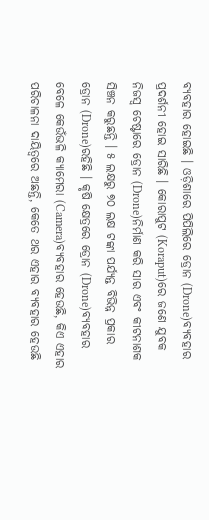ବ୍ୟବହାର ହୋଇଛି । ଓଡ଼ିଶାରେ ପିପିଲିରେ ଡ୍ରୋନ (Drone)ବ୍ୟବହାର ପ୍ରଦର୍ଶନୀ ହୋଇ ସାରିଛି । କୋରାପୁଟ (Koraput)ରେ ଜଣେ ଯୁବକ ନିଜସ୍ବ ଚେଷ୍ଟାରେ ଡ୍ରୋନ (Drone)ନିର୍ମାଣ କରି ସାର ଏବଂ କୀଟନାଶକ ସିଞ୍ଚନ କରୁଛନ୍ତି । ୫ ଲକ୍ଷରୁ ୭୦ ଲକ୍ଷ ଟଙ୍କା ପର୍ଯ୍ୟନ୍ତ ବିଭିନ୍ନ ପ୍ରକାର ଡ୍ରୋନ (Drone)ରହିଛି । କୃଷି କ୍ଷେତ୍ରରେ ଡ୍ରୋନ (Drone)ବ୍ୟବହାର ବେଳେ କେଉଁଭଳି କ୍ୟାମେରା (Camera)ବ୍ୟବହାର ହେଉଛି, କିଏ ଏହାର ପରିଚାଳନା ଦାୟିତ୍ବରେ ଅଛନ୍ତି, କେତେ ଥର ଏହାର ବ୍ୟବହାର ହେଉଛି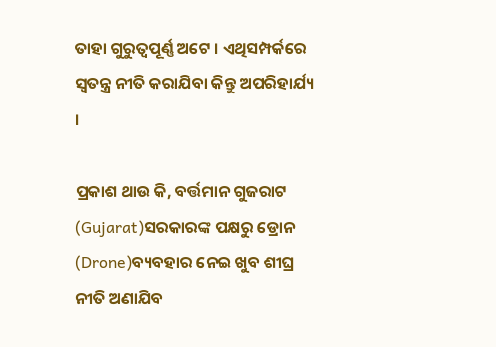ତାହା ଗୁରୁତ୍ବପୂର୍ଣ୍ଣ ଅଟେ । ଏଥିସମ୍ପର୍କରେ ସ୍ବତନ୍ତ୍ର ନୀତି କରାଯିବା କିନ୍ତୁ ଅପରିହାର୍ଯ୍ୟ ।

ପ୍ରକାଶ ଥାଉ କି, ବର୍ତ୍ତମାନ ଗୁଜରାଟ (Gujarat)ସରକାରଙ୍କ ପକ୍ଷରୁ ଡ୍ରୋନ (Drone)ବ୍ୟବହାର ନେଇ ଖୁବ ଶୀଘ୍ର ନୀତି ଅଣାଯିବ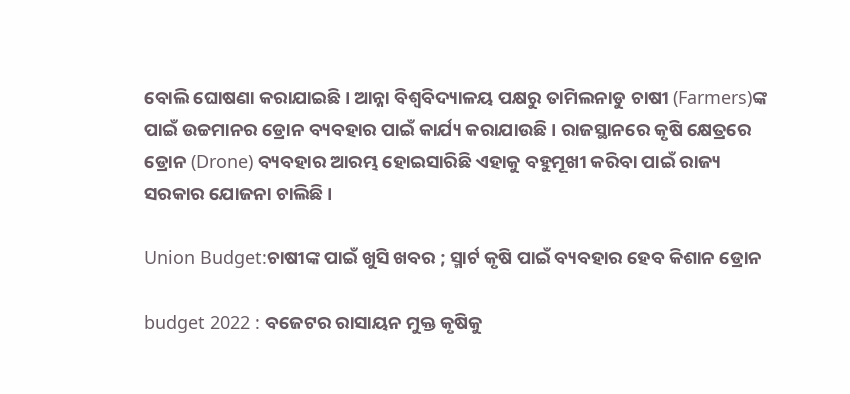ବୋଲି ଘୋଷଣା କରାଯାଇଛି । ଆନ୍ନା ବିଶ୍ବବିଦ୍ୟାଳୟ ପକ୍ଷରୁ ତାମିଲନାଡୁ ଚାଷୀ (Farmers)ଙ୍କ ପାଇଁ ଉଚ୍ଚମାନର ଡ୍ରୋନ ବ୍ୟବହାର ପାଇଁ କାର୍ଯ୍ୟ କରାଯାଉଛି । ରାଜସ୍ଥାନରେ କୃଷି କ୍ଷେତ୍ରରେ ଡ୍ରୋନ (Drone) ବ୍ୟବହାର ଆରମ୍ଭ ହୋଇସାରିଛି ଏହାକୁ ବହୁମୂଖୀ କରିବା ପାଇଁ ରାଜ୍ୟ ସରକାର ଯୋଜନା ଚାଲିଛି ।

Union Budget:ଚାଷୀଙ୍କ ପାଇଁ ଖୁସି ଖବର ; ସ୍ମାର୍ଟ କୃଷି ପାଇଁ ବ୍ୟବହାର ହେବ କିଶାନ ଡ୍ରୋନ

budget 2022 : ବଜେଟର ରାସାୟନ ମୁକ୍ତ କୃଷିକୁ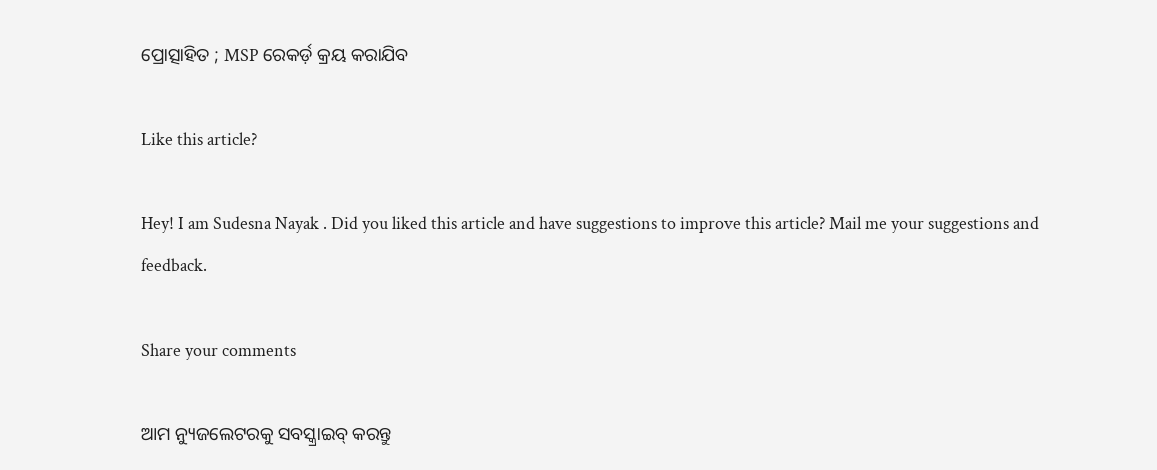ପ୍ରୋତ୍ସାହିତ ; MSP ରେକର୍ଡ଼ କ୍ରୟ କରାଯିବ

Like this article?

Hey! I am Sudesna Nayak . Did you liked this article and have suggestions to improve this article? Mail me your suggestions and feedback.

Share your comments

ଆମ ନ୍ୟୁଜଲେଟରକୁ ସବସ୍କ୍ରାଇବ୍ କରନ୍ତୁ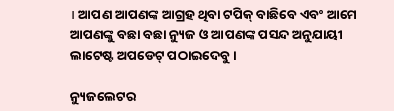। ଆପଣ ଆପଣଙ୍କ ଆଗ୍ରହ ଥିବା ଟପିକ୍‌ ବାଛିବେ ଏବଂ ଆମେ ଆପଣଙ୍କୁ ବଛା ବଛା ନ୍ୟୁଜ ଓ ଆପଣଙ୍କ ପସନ୍ଦ ଅନୁଯାୟୀ ଲାଟେଷ୍ଟ ଅପଡେଟ୍‌ ପଠାଇଦେବୁ ।

ନ୍ୟୁଜଲେଟର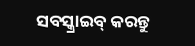ସବସ୍କ୍ରାଇବ୍‌ କରନ୍ତୁ